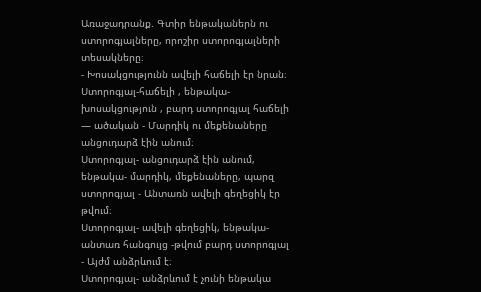Առաջադրանք. Գտիր ենթականերն ու ստորոգյալները, որոշիր ստորոգյալների տեսակները։
- Խոսակցությունն ավելի հաճելի էր նրան։
Ստորոգյալ-հաճելի , ենթակա- խոսակցություն , բարդ ստորոգյալ հաճելի — ածական - Մարդիկ ու մեքենաները անցուդարձ էին անում։
Ստորոգյալ- անցուդարձ էին անում, ենթակա- մարդիկ, մեքենաները, պարզ ստորոգյալ - Անտառն ավելի գեղեցիկ էր թվում։
Ստորոգյալ- ավելի գեղեցիկ, ենթակա- անտառ հանգույց -թվում բարդ ստորոգյալ - Այժմ անձրևում է։
Ստորոգյալ- անձրևում է չունի ենթակա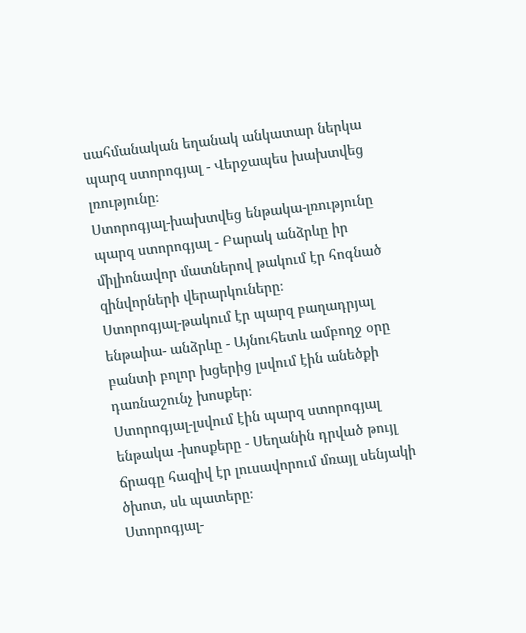սահմանական եղանակ անկատար ներկա պարզ ստորոգյալ - Վերջապես խախտվեց լռությունը։
Ստորոգյալ-խախտվեց ենթակա-լռությունը պարզ ստորոգյալ - Բարակ անձրևը իր միլիոնավոր մատներով թակում էր հոգնած զինվորների վերարկուները։
Ստորոգյալ-թակում էր պարզ բաղադրյալ ենթաիա- անձրևը - Այնուհետև ամբողջ օրը բանտի բոլոր խցերից լսվում էին անեծքի դառնաշունչ խոսքեր։
Ստորոգյալ-լսվում էին պարզ ստորոգյալ ենթակա -խոսքերը - Սեղանին դրված թույլ ճրագը հազիվ էր լուսավորում մռայլ սենյակի ծխոտ, սև պատերը։
Ստորոգյալ-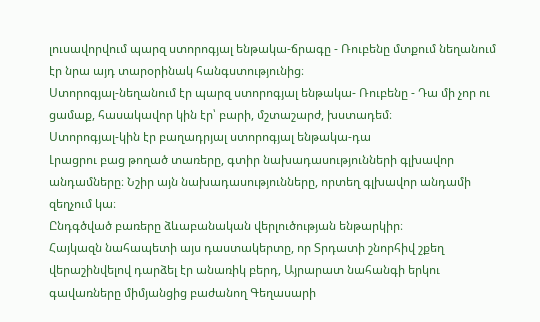լուսավորվում պարզ ստորոգյալ ենթակա-ճրագը - Ռուբենը մտքում նեղանում էր նրա այդ տարօրինակ հանգստությունից։
Ստորոգյալ-նեղանում էր պարզ ստորոգյալ ենթակա- Ռուբենը - Դա մի չոր ու ցամաք, հասակավոր կին էր՝ բարի, մշտաշարժ, խստադեմ։
Ստորոգյալ-կին էր բաղադրյալ ստորոգյալ ենթակա-դա
Լրացրու բաց թողած տառերը, գտիր նախադասությունների գլխավոր անդամները։ Նշիր այն նախադասությունները, որտեղ գլխավոր անդամի զեղչում կա։
Ընդգծված բառերը ձևաբանական վերլուծության ենթարկիր։
Հայկազն նահապետի այս դաստակերտը, որ Տրդատի շնորհիվ շքեղ վերաշինվելով դարձել էր անառիկ բերդ, Այրարատ նահանգի երկու գավառները միմյանցից բաժանող Գեղասարի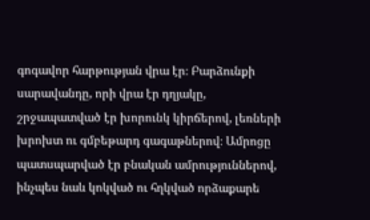գոգավոր հարթության վրա էր։ Բարձունքի սարավանդը, որի վրա էր դղյակը, շրջապատված էր խորունկ կիրճերով, լեռների խրոխտ ու գմբեթարդ գագաթներով։ Ամրոցը պատսպարված էր բնական ամրություններով, ինչպես նաև կոկված ու հղկված որձաքարե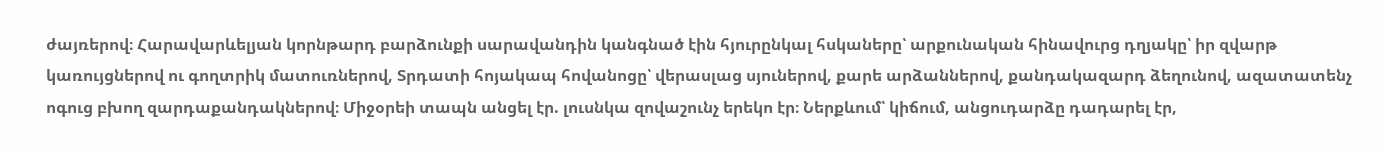ժայռերով։ Հարավարևելյան կորնթարդ բարձունքի սարավանդին կանգնած էին հյուրընկալ հսկաները՝ արքունական հինավուրց դղյակը՝ իր զվարթ կառույցներով ու գողտրիկ մատուռներով, Տրդատի հոյակապ հովանոցը՝ վերասլաց սյուներով, քարե արձաններով, քանդակազարդ ձեղունով, ազատատենչ ոգուց բխող զարդաքանդակներով։ Միջօրեի տապն անցել էր. լուսնկա զովաշունչ երեկո էր։ Ներքևում՝ կիճում, անցուդարձը դադարել էր,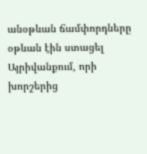անօթևան ճամփորդները օթևան էին ստացել Այրիվանքում, որի խորշերից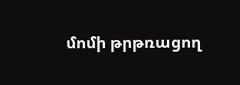մոմի թրթռացող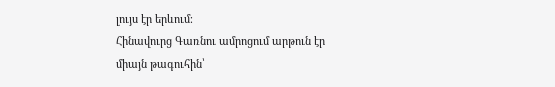լույս էր երևում։
Հինավուրց Գառնու ամրոցում արթուն էր միայն թագուհին՝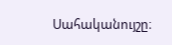Սահականույշը։